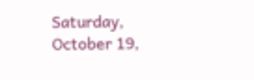Saturday, October 19,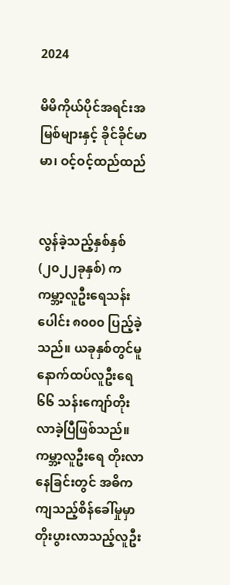2024

မိမိကိုယ်ပိုင်အရင်းအမြစ်များနှင့် ခိုင်ခိုင်မာမာ၊ ဝင့်ဝင့်ထည်ထည်


လွန်ခဲ့သည့်နှစ်နှစ် (၂၀၂၂ခုနှစ်) က ကမ္ဘာ့လူဦးရေသန်းပေါင်း ၈၀၀၀ ပြည့်ခဲ့သည်။ ယခုနှစ်တွင်မူ နောက်ထပ်လူဦးရေ ၆၆ သန်းကျော်တိုးလာခဲ့ပြီဖြစ်သည်။ ကမ္ဘာ့လူဦးရေ တိုးလာနေခြင်းတွင် အဓိကကျသည့်စိန်ခေါ်မှုမှာ တိုးပွားလာသည့်လူဦး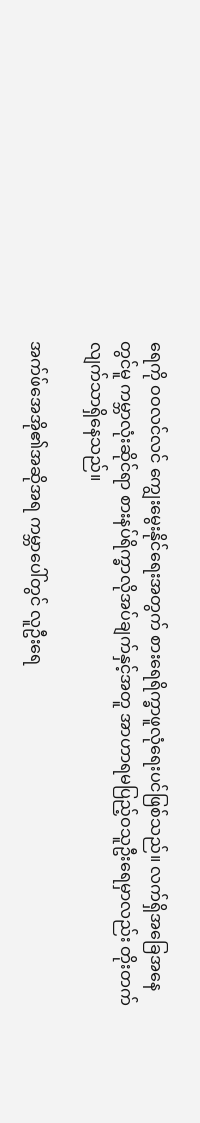ရေကို ဝဝလင်လင် ကျွေးမွေးနိုင်ရေးအတွက် စားရေရိက္ခာဖူလုံရေးပင်ဖြစ်သည်။ လက်ရှိအခြေအနေတွင်မူ ကမ္ဘာလုံးဆိုင်ရာ စားနပ်ရိက္ခာလိုအပ်ချက်နှင့်အတူ အာဟာရမပြည့်ဝသူဦးရေမှာလည်း တိုးတက်လျက်သာရှိနေသည်။

အက်ဖ်အေအို၏အဆိုအရ ကမ္ဘာပေါ်တွင် လူဦးရေ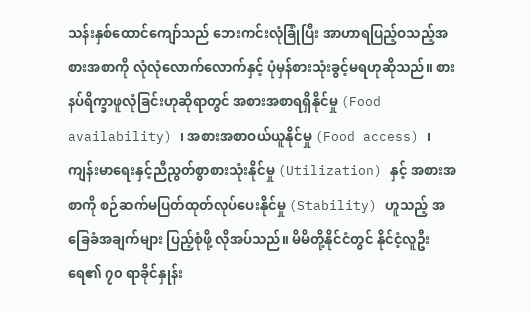သန်းနှစ်ထောင်ကျော်သည် ဘေးကင်းလုံခြုံပြီး အာဟာရပြည့်ဝသည့်အစားအစာကို လုံလုံလောက်လောက်နှင့် ပုံမှန်စားသုံးခွင့်မရဟုဆိုသည်။ စားနပ်ရိက္ခာဖူလုံခြင်းဟုဆိုရာတွင် အစားအစာရရှိနိုင်မှု (Food availability) ၊ အစားအစာဝယ်ယူနိုင်မှု (Food access) ၊ ကျန်းမာရေးနှင့်ညီညွတ်စွာစားသုံးနိုင်မှု (Utilization) နှင့် အစားအစာကို စဉ်ဆက်မပြတ်ထုတ်လုပ်ပေးနိုင်မှု (Stability) ဟူသည့် အခြေခံအချက်များ ပြည့်စုံဖို့ လိုအပ်သည်။ မိမိတို့နိုင်ငံတွင် နိုင်ငံ့လူဦးရေ၏ ၇၀ ရာခိုင်နှုန်း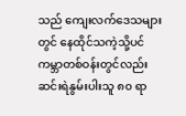သည် ကျေးလက်ဒေသများတွင် နေထိုင်သကဲ့သို့ပင် ကမ္ဘာတစ်ဝန်းတွင်လည်း ဆင်းရဲနွမ်းပါးသူ ၈၀ ရာ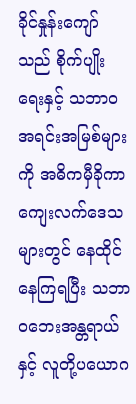ခိုင်နှုန်းကျော်သည် စိုက်ပျိုးရေးနှင့် သဘာဝအရင်းအမြစ်များကို အဓိကမှီခိုကာ ကျေးလက်ဒေသများတွင် နေထိုင်နေကြရပြီး သဘာဝဘေးအန္တရာယ်နှင့် လူတို့ပယောဂ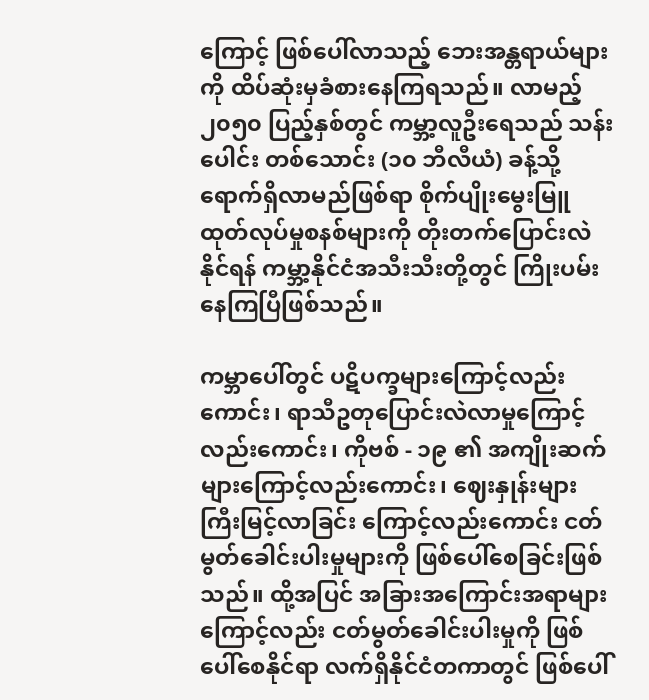ကြောင့် ဖြစ်ပေါ်လာသည့် ဘေးအန္တရာယ်များကို ထိပ်ဆုံးမှခံစားနေကြရသည်။ လာမည့် ၂၀၅၀ ပြည့်နှစ်တွင် ကမ္ဘာ့လူဦး‌ရေသည် သန်းပေါင်း တစ်သောင်း (၁၀ ဘီလီယံ) ခန့်သို့ရောက်ရှိလာမည်ဖြစ်ရာ စိုက်ပျိုးမွေးမြူထုတ်လုပ်မှုစနစ်များကို တိုးတက်ပြောင်းလဲနိုင်ရန် ကမ္ဘာ့နိုင်ငံအသီးသီးတို့တွင် ကြိုးပမ်းနေကြပြီဖြစ်သည်။

ကမ္ဘာပေါ်တွင် ပဋိပက္ခများကြောင့်လည်းကောင်း၊ ရာသီဥတုပြောင်းလဲလာမှုကြောင့်လည်းကောင်း၊ ကိုဗစ် - ၁၉ ၏ အကျိုးဆက်များကြောင့်လည်းကောင်း၊ ဈေးနှုန်းများကြီးမြင့်လာခြင်း ကြောင့်လည်းကောင်း ငတ်မွတ်ခေါင်းပါးမှုများကို ဖြစ်ပေါ်စေခြင်းဖြစ်သည်။ ထို့အပြင် အခြားအကြောင်းအရာများကြောင့်လည်း ငတ်မွတ်ခေါင်းပါးမှုကို ဖြစ်ပေါ်စေနိုင်ရာ လက်ရှိနိုင်ငံတကာတွင် ဖြစ်ပေါ်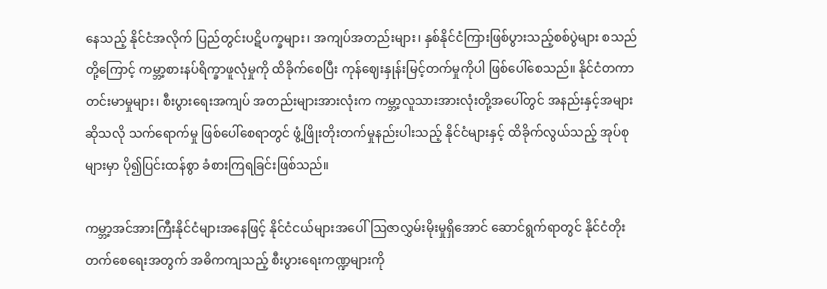နေသည့် နိုင်ငံအလိုက် ပြည်တွင်းပဋိပက္ခများ၊ အကျပ်အတည်းများ၊ နှစ်နိုင်ငံကြားဖြစ်ပွားသည့်စစ်ပွဲများ စသည်တို့ကြောင့် ကမ္ဘာ့စားနပ်ရိက္ခာဖူလုံမှုကို ထိခိုက်စေပြီး ကုန်ဈေးနှုန်းမြင့်တက်မှုကိုပါ ဖြစ်ပေါ်စေသည်။ နိုင်ငံတကာတင်းမာမှုများ၊ စီးပွားရေးအကျပ် အတည်းများအားလုံးက ကမ္ဘာ့လူသားအားလုံးတို့အပေါ်တွင် အနည်းနှင့်အများဆိုသလို သက်ရောက်မှု ဖြစ်ပေါ်စေရာတွင် ဖွံ့ဖြိုးတိုးတက်မှုနည်းပါးသည့် နိုင်ငံများနှင့် ထိခိုက်လွယ်သည့် အုပ်စုများမှာ ပို၍ပြင်းထန်စွာ ခံစားကြရခြင်းဖြစ်သည်။

ကမ္ဘာ့အင်အားကြီးနိုင်ငံများအနေဖြင့် နိုင်ငံငယ်များအပေါ် ဩဇာလွှမ်းမိုးမှုရှိအောင် ဆောင်ရွက်ရာတွင် နိုင်ငံတိုးတက်စေရေးအတွက် အဓိကကျသည့် စီးပွားရေးကဏ္ဍများကို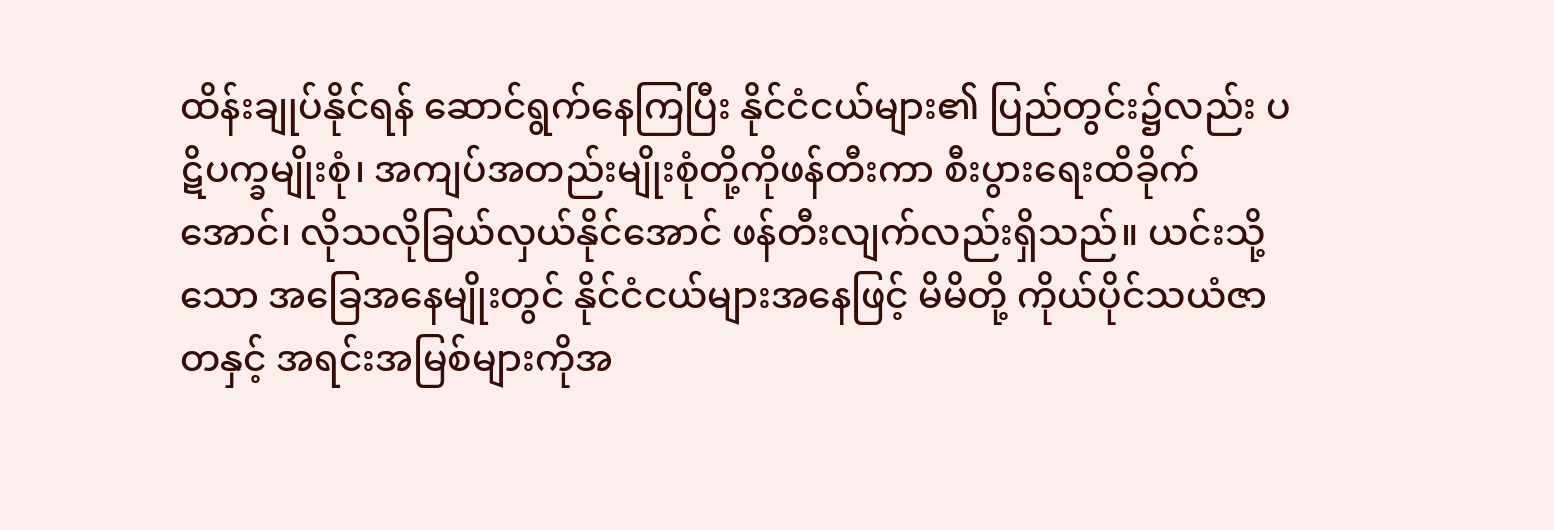ထိန်းချုပ်နိုင်ရန် ဆောင်ရွက်နေကြပြီး နိုင်ငံငယ်များ၏ ပြည်တွင်း၌လည်း ပဋိပက္ခမျိုးစုံ၊ အကျပ်အတည်းမျိုးစုံတို့ကိုဖန်တီးကာ စီးပွားရေးထိခိုက်အောင်၊ လိုသလိုခြယ်လှယ်နိုင်အောင် ဖန်တီးလျက်လည်းရှိသည်။ ယင်းသို့သော အခြေအနေမျိုးတွင် နိုင်ငံငယ်များအနေဖြင့် မိမိတို့ ကိုယ်ပိုင်သယံဇာတနှင့် အရင်းအမြစ်များကိုအ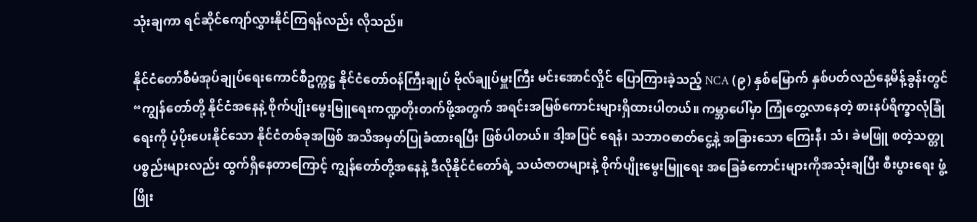သုံးချကာ ရင်ဆိုင်ကျော်လွှားနိုင်ကြရန်လည်း လိုသည်။

နိုင်ငံတော်စီမံအုပ်ချုပ်ရေးကောင်စီဥက္ကဋ္ဌ နိုင်ငံတော်ဝန်ကြီးချုပ် ဗိုလ်ချုပ်မှူးကြီး မင်းအောင်လှိုင် ပြောကြားခဲ့သည့် NCA (၉) နှစ်မြောက် နှစ်ပတ်လည်နေ့မိန့်ခွန်းတွင် “ကျွန်တော်တို့ နိုင်ငံအနေနဲ့ စိုက်ပျိုးမွေးမြူရေးကဏ္ဍတိုးတက်ဖို့အတွက် အရင်းအမြစ်ကောင်းများရှိထားပါတယ်။ ကမ္ဘာပေါ်မှာ ကြုံတွေ့လာနေတဲ့ စားနပ်ရိက္ခာလုံခြုံရေးကို ပံ့ပိုးပေးနိုင်သော နိုင်ငံတစ်ခုအဖြစ် အသိအမှတ်ပြုခံထားရပြီး ဖြစ်ပါတယ်။ ဒါ့အပြင် ရေနံ၊ သဘာဝဓာတ်ငွေ့နဲ့ အခြားသော ကြေးနီ၊ သံ၊ ခဲမဖြူ စတဲ့သတ္တုပစ္စည်းများလည်း ထွက်ရှိနေတာကြောင့် ကျွန်တော်တို့အနေနဲ့ ဒီလိုနိုင်ငံတော်ရဲ့ သယံဇာတများနဲ့ စိုက်ပျိုးမွေးမြူရေး အခြေခံကောင်းများကိုအသုံးချပြီး စီးပွားရေး ဖွံ့ဖြိုး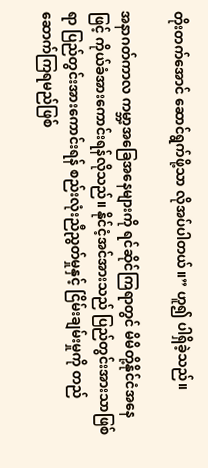တိုးတက်အောင် ဆောင်ရွက်ဖို့သာ လိုအပ်ပါတယ်။” ဟူ၍ ပါရှိခဲ့သည်။

အနာဂတ်ကာလ ကမ္ဘာ့အခြေအနေများကို ရင်ဆိုင်ကြရာတွင် မိမိတို့နိုင်ငံအနေဖြင့် ကိုယ်ခံအားကောင်းရန်လိုသည်။ နိုင်ငံ့အင်အားသည် ပြည်တွင်းအားသာဖြစ်ရာ ပြည်တွင်းအားကောင်းရန် စည်းလုံးညီညွတ်မှုနှင့် ငြိမ်းချမ်းမှုကို တည်ဆောက်ကြရမည်ဖြစ်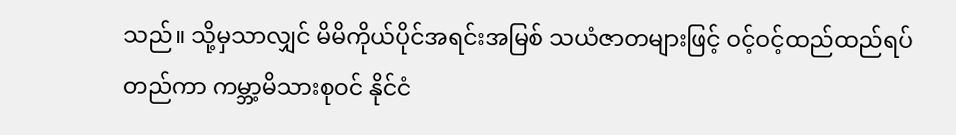သည်။ သို့မှသာလျှင် မိမိကိုယ်ပိုင်အရင်းအမြစ် သယံဇာတများဖြင့် ဝင့်ဝင့်ထည်ထည်ရပ်တည်ကာ ကမ္ဘာ့မိသားစုဝင် နိုင်ငံ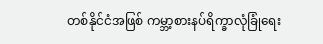တစ်နိုင်ငံအဖြစ် ကမ္ဘာ့စားနပ်ရိက္ခာလုံခြုံရေး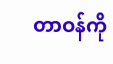တာဝန်ကို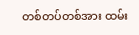တစ်တပ်တစ်အား ထမ်း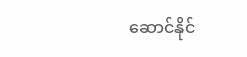ဆောင်နိုင်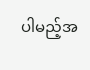ပါမည့်အ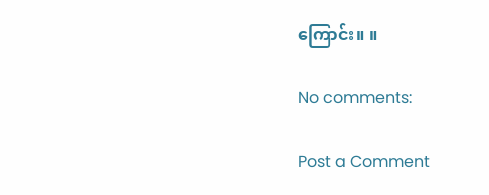ကြောင်း။ ။

No comments:

Post a Comment